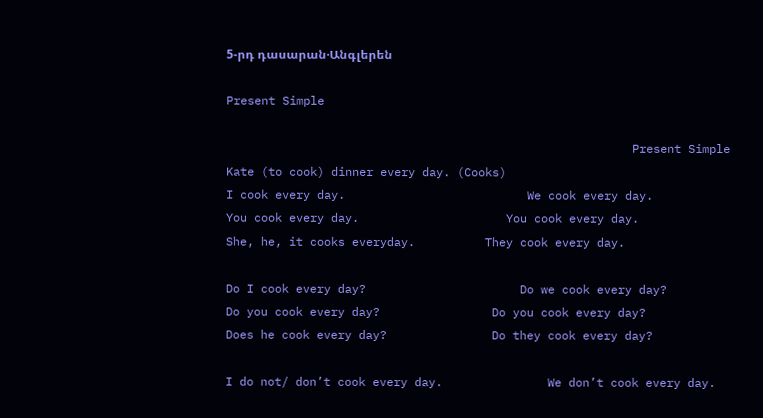5-րդ դասարան·Անգլերեն

Present Simple

                                                          Present Simple
Kate (to cook) dinner every day. (Cooks)
I cook every day.                          We cook every day.
You cook every day.                     You cook every day.
She, he, it cooks everyday.          They cook every day.

Do I cook every day?                      Do we cook every day?
Do you cook every day?                Do you cook every day?
Does he cook every day?               Do they cook every day?

I do not/ don’t cook every day.               We don’t cook every day.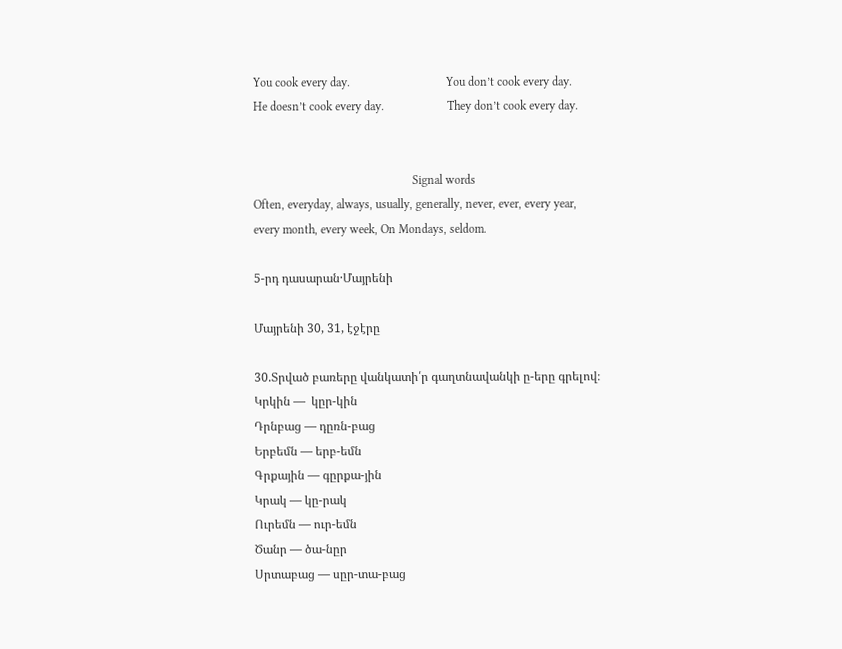You cook every day.                                You don’t cook every day.
He doesn’t cook every day.                     They don’t cook every day.


                                                     Signal words
Often, everyday, always, usually, generally, never, ever, every year, every month, every week, On Mondays, seldom.

5-րդ դասարան·Մայրենի

Մայրենի 30, 31, էջէրը

30.Տրված բառերը վանկատի՛ր գաղտնավանկի ը-երը գրելով։
Կրկին —  կըր-կին
Դրնբաց — դըռն-բաց
Երբեմն — երբ-եմն
Գրքային — գըրքա-յին
Կրակ — կը-րակ
Ուրեմն — ուր-եմն
Ծանր — ծա-նըր
Սրտաբաց — սըր-տա-բաց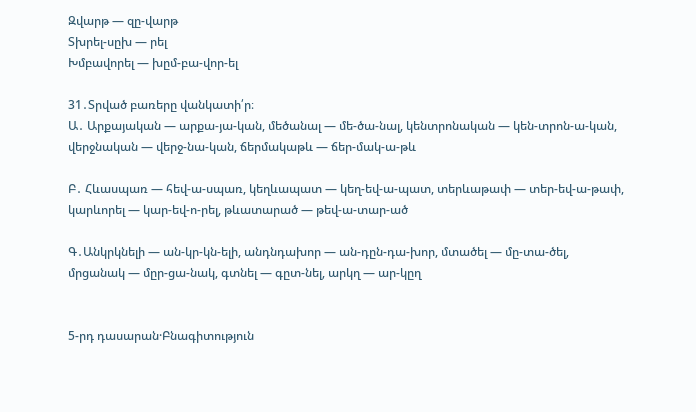Զվարթ — զը-վարթ
Տխրել-սըխ — րել
Խմբավորել — խըմ-բա-վոր-ել

31․Տրված բառերը վանկատի՛ր։
Ա․ Արքայական — արքա-յա-կան, մեծանալ — մե-ծա-նալ, կենտրոնական — կեն-տրոն-ա-կան, վերջնական — վերջ-նա-կան, ճերմակաթև — ճեր-մակ-ա-թև

Բ․ Հևասպառ — հեվ-ա-սպառ, կեղևապատ — կեղ-եվ-ա-պատ, տերևաթափ — տեր-եվ-ա-թափ, կարևորել — կար-եվ-ո-րել, թևատարած — թեվ-ա-տար-ած

Գ․Անկրկնելի — ան-կր-կն-ելի, անդնդախոր — ան-դըն-դա-խոր, մտածել — մը-տա-ծել, մրցանակ — մըր-ցա-նակ, գտնել — գըտ-նել, արկղ — ար-կըղ


5-րդ դասարան·Բնագիտություն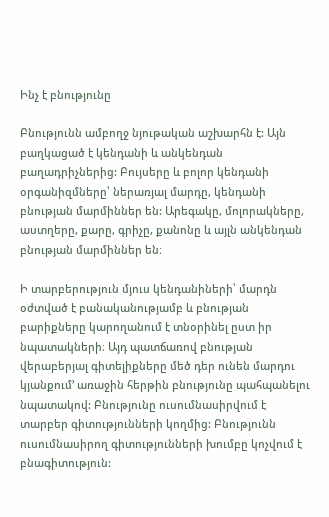Ինչ է բնությունը

Բնությունն ամբողջ նյութական աշխարհն է: Այն բաղկացած է կենդանի և անկենդան բաղադրիչներից: Բույսերը և բոլոր կենդանի օրգանիզմները՝ ներառյալ մարդը, կենդանի բնության մարմիններ են: Արեգակը, մոլորակները, աստղերը, քարը, գրիչը, քանոնը և այլն անկենդան բնության մարմիններ են։

Ի տարբերություն մյուս կենդանիների՝ մարդն օժտված է բանականությամբ և բնության բարիքները կարողանում է տնօրինել ըստ իր նպատակների։ Այդ պատճառով բնության վերաբերյալ գիտելիքները մեծ դեր ունեն մարդու կյանքում’ առաջին հերթին բնությունը պահպանելու նպատակով: Բնությունը ուսումնասիրվում է տարբեր գիտությունների կողմից: Բնությունն ուսումնասիրող գիտությունների խումբը կոչվում է բնագիտություն: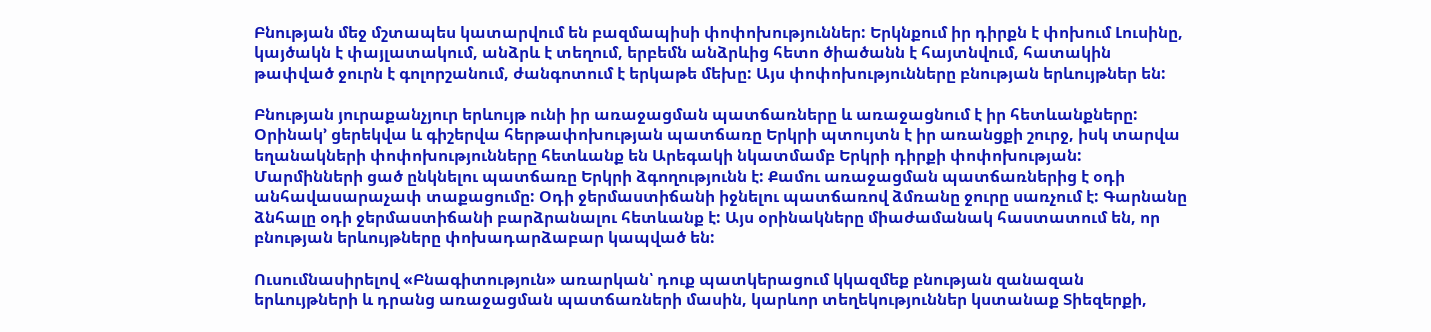Բնության մեջ մշտապես կատարվում են բազմապիսի փոփոխություններ: Երկնքում իր դիրքն է փոխում Լուսինը, կայծակն է փայլատակում, անձրև է տեղում, երբեմն անձրևից հետո ծիածանն է հայտնվում, հատակին թափված ջուրն է գոլորշանում, ժանգոտում է երկաթե մեխը: Այս փոփոխությունները բնության երևույթներ են:

Բնության յուրաքանչյուր երևույթ ունի իր առաջացման պատճառները և առաջացնում է իր հետևանքները: Օրինակ’ ցերեկվա և գիշերվա հերթափոխության պատճառը Երկրի պտույտն է իր առանցքի շուրջ, իսկ տարվա եղանակների փոփոխությունները հետևանք են Արեգակի նկատմամբ Երկրի դիրքի փոփոխության: Մարմինների ցած ընկնելու պատճառը Երկրի ձգողությունն է: Քամու առաջացման պատճառներից է օդի անհավասարաչափ տաքացումը: Օդի ջերմաստիճանի իջնելու պատճառով ձմռանը ջուրը սառչում է: Գարնանը ձնհալը օդի ջերմաստիճանի բարձրանալու հետևանք է: Այս օրինակները միաժամանակ հաստատում են, որ բնության երևույթները փոխադարձաբար կապված են:

Ուսումնասիրելով «Բնագիտություն» առարկան՝ դուք պատկերացում կկազմեք բնության զանազան երևույթների և դրանց առաջացման պատճառների մասին, կարևոր տեղեկություններ կստանաք Տիեզերքի,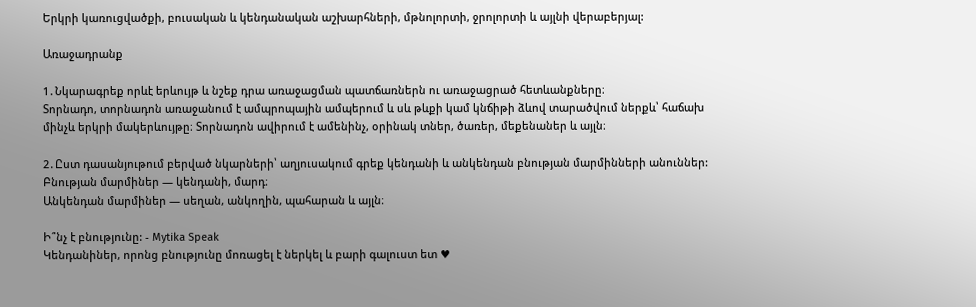Երկրի կառուցվածքի, բուսական և կենդանական աշխարհների, մթնոլորտի, ջրոլորտի և այլնի վերաբերյալ:

Առաջադրանք

1․Նկարագրեք որևէ երևույթ և նշեք դրա առաջացման պատճառներն ու առաջացրած հետևանքները։
Տորնադո, տորնադոն առաջանում է ամպրոպային ամպերում և սև թևքի կամ կնճիթի ձևով տարածվում ներքև՝ հաճախ մինչև երկրի մակերևույթը։ Տորնադոն ավիրում է ամենինչ, օրինակ տներ, ծառեր, մեքենաներ և այլն։

2․Ըստ դասանյութում բերված նկարների՝ աղյուսակում գրեք կենդանի և անկենդան բնության մարմինների անուններ:
Բնության մարմիներ — կենդանի, մարդ։
Անկենդան մարմիներ — սեղան, անկողին, պահարան և այլն։

Ի՞նչ է բնությունը: - Mytika Speak
Կենդանիներ, որոնց բնությունը մոռացել է ներկել և բարի գալուստ ետ ♥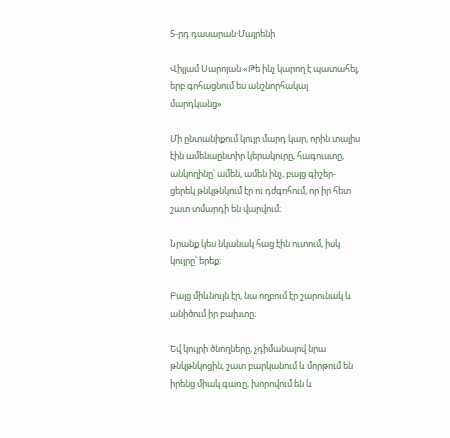5-րդ դասարան·Մայրենի

Վիլյամ Սարոյան «Թե ինչ կարող է պատահել, երբ գոհացնում ես անշնորհակալ մարդկանց»

Մի ընտանիքում կույր մարդ կար, որին տալիս էին ամենաընտիր կերակուրը, հագուստը, անկողինը՝ ամեն, ամեն ինչ, բայց գիշեր-ցերեկ թնկթնկում էր ու դժգոհում, որ իր հետ շատ տմարդի են վարվում։

Նրանք կես նկանակ հաց էին ուտում, իսկ կույրը՝ երեք։

Բայց միևնույն էր, նա ողբում էր շարունակ և անիծում իր բախտը։

Եվ կույրի ծնողները, չդիմանալով նրա թնկթնկոցին, շատ բարկանում և մորթում են իրենց միակ գառը, խորովում են և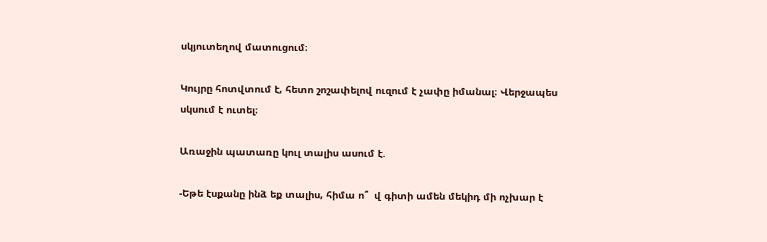սկյուտեղով մատուցում։

Կույրը հոտվտում է, հետո շոշափելով ուզում է չափը իմանալ։ Վերջապես սկսում է ուտել։

Առաջին պատառը կուլ տալիս ասում է.

-Եթե էսքանը ինձ եք տալիս, հիմա ո՞  վ գիտի ամեն մեկիդ մի ոչխար է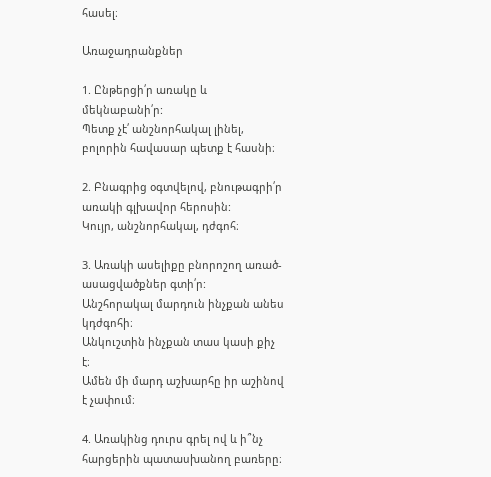հասել։

Առաջադրանքներ

1. Ընթերցի՛ր առակը և մեկնաբանի՛ր:
Պետք չէ՛ անշնորհակալ լինել, բոլորին հավասար պետք է հասնի։

2. Բնագրից օգտվելով, բնութագրի՛ր առակի գլխավոր հերոսին:
Կույր, անշնորհակալ, դժգոհ։

3. Առակի ասելիքը բնորոշող առած-ասացվածքներ գտի՛ր:
Անշհորակալ մարդուն ինչքան անես կդժգոհի։
Անկուշտին ինչքան տաս կասի քիչ է։
Ամեն մի մարդ աշխարհը իր աշինով է չափում։

4. Առակինց դուրս գրել ով և ի՞նչ հարցերին պատասխանող բառերը։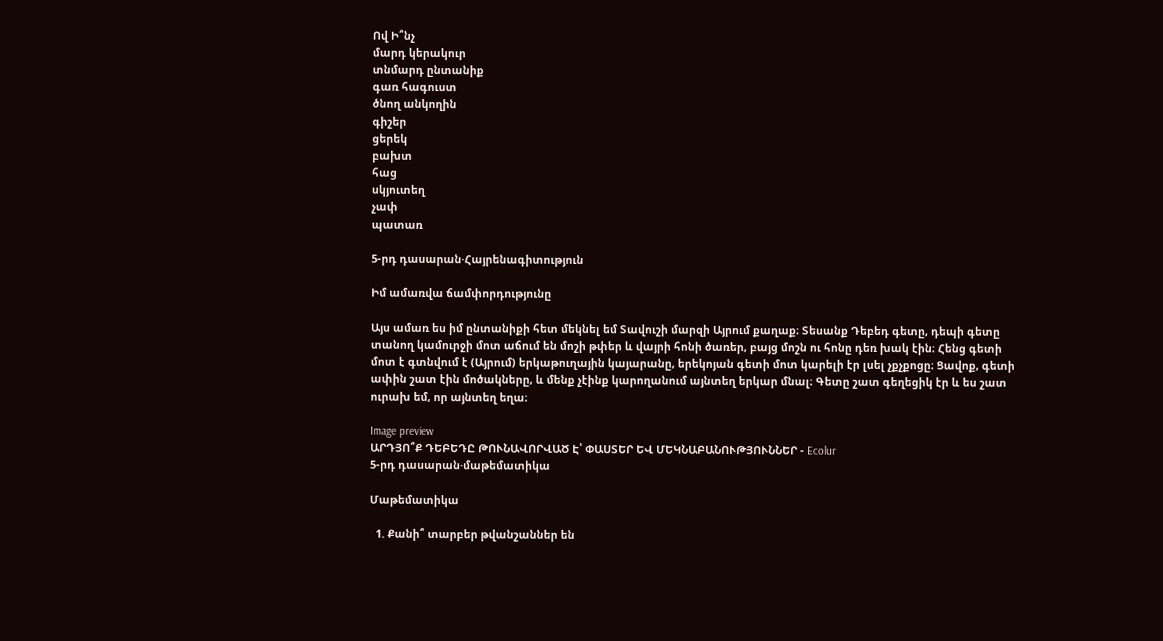Ով Ի՞նչ
մարդ կերակուր
տնմարդ ընտանիք
գառ հագուստ
ծնող անկողին
գիշեր
ցերեկ
բախտ
հաց
սկյուտեղ
չափ
պատառ

5-րդ դասարան·Հայրենագիտություն

Իմ ամառվա ճամփորդությունը

Այս ամառ ես իմ ընտանիքի հետ մեկնել եմ Տավուշի մարզի Այրում քաղաք։ Տեսանք Դեբեդ գետը, դեպի գետը տանող կամուրջի մոտ աճում են մոշի թփեր և վայրի հոնի ծառեր, բայց մոշն ու հոնը դեռ խակ էին։ Հենց գետի մոտ է գտնվում է (Այրում) երկաթուղային կայարանը, երեկոյան գետի մոտ կարելի էր լսել չքչքոցը։ Ցավոք, գետի ափին շատ էին մոծակները, և մենք չէինք կարողանում այնտեղ երկար մնալ։ Գետը շատ գեղեցիկ էր և ես շատ ուրախ եմ, որ այնտեղ եղա։

Image preview
ԱՐԴՅՈ՞Ք ԴԵԲԵԴԸ ԹՈՒՆԱՎՈՐՎԱԾ Է՝ ՓԱՍՏԵՐ ԵՎ ՄԵԿՆԱԲԱՆՈՒԹՅՈՒՆՆԵՐ - Ecolur
5-րդ դասարան·մաթեմատիկա

Մաթեմատիկա

  1. Քանի՞ տարբեր թվանշաններ են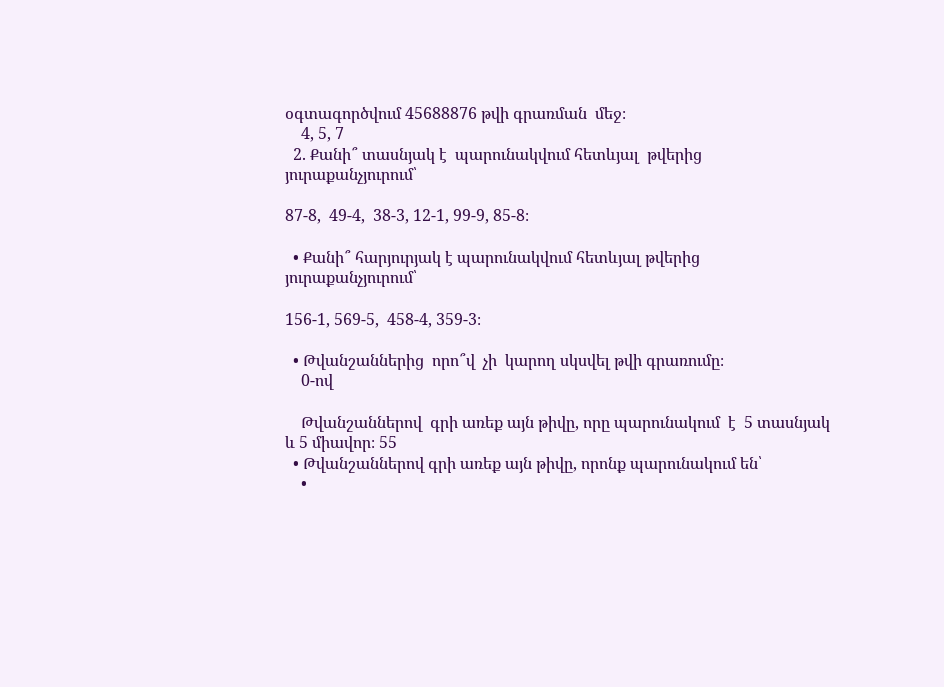օգտագործվում 45688876 թվի գրառման  մեջ։
    4, 5, 7
  2. Քանի՞ տասնյակ է  պարունակվում հետևյալ  թվերից յուրաքանչյուրում՝

87-8,  49-4,  38-3, 12-1, 99-9, 85-8։

  • Քանի՞ հարյուրյակ է պարունակվում հետևյալ թվերից յուրաքանչյուրում՝

156-1, 569-5,  458-4, 359-3։

  • Թվանշաններից  որո՞վ  չի  կարող սկսվել թվի գրառումը։
    0-ով

    Թվանշաններով  գրի առեք այն թիվը, որը պարունակում  է  5 տասնյակ և 5 միավոր։ 55
  • Թվանշաններով գրի առեք այն թիվը, որոնք պարունակում են՝
    •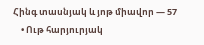Հինգ տասնյակ և յոթ միավոր — 57
    • Ութ հարյուրյակ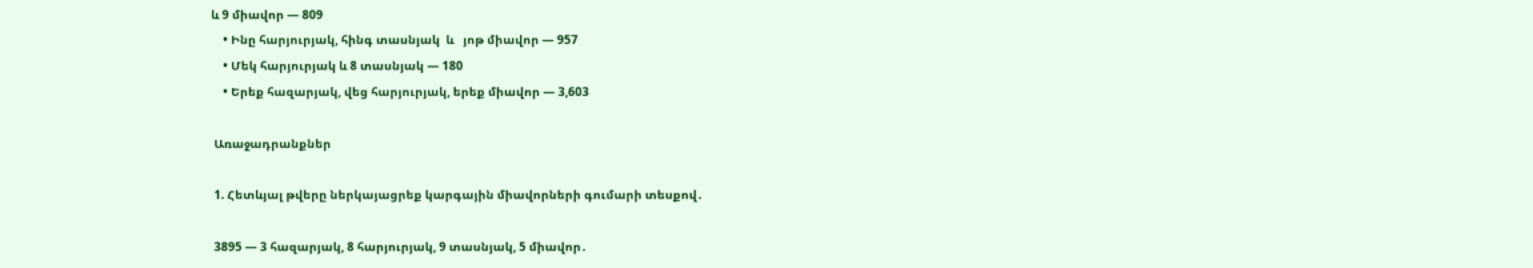և 9 միավոր — 809
    • Ինը հարյուրյակ, հինգ տասնյակ  և   յոթ միավոր — 957
    • Մեկ հարյուրյակ և 8 տասնյակ — 180
    • Երեք հազարյակ, վեց հարյուրյակ, երեք միավոր — 3,603

 Առաջադրանքներ

 1. Հետևյալ թվերը ներկայացրեք կարգային միավորների գումարի տեսքով․

 3895 — 3 հազարյակ, 8 հարյուրյակ, 9 տասնյակ, 5 միավոր․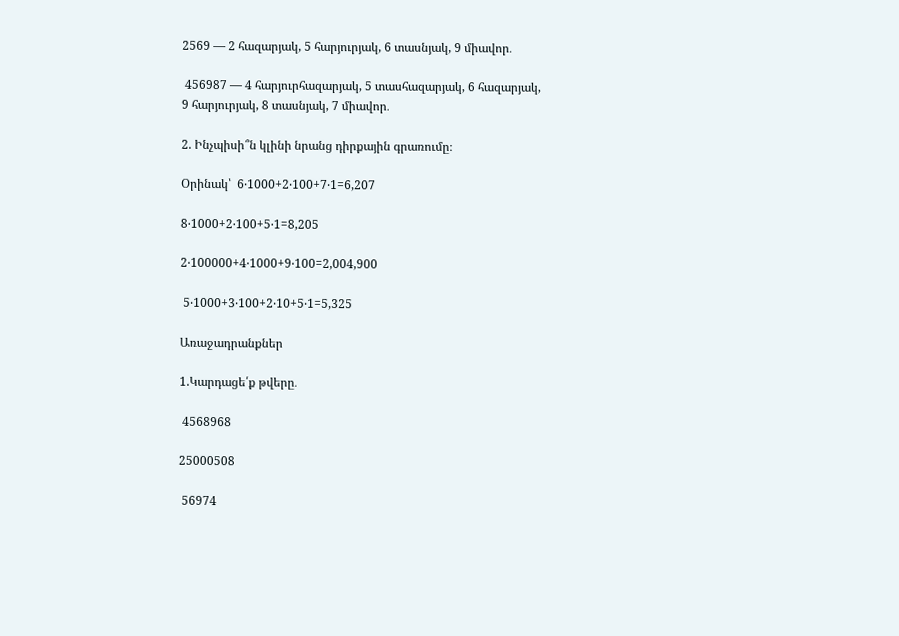2569 — 2 հազարյակ, 5 հարյուրյակ, 6 տասնյակ, 9 միավոր․

 456987 — 4 հարյուրհազարյակ, 5 տասհազարյակ, 6 հազարյակ, 9 հարյուրյակ, 8 տասնյակ, 7 միավոր․

2. Ինչպիսի՞ն կլինի նրանց դիրքային գրառումը։

Օրինակ՝  6‧1000+2‧100+7‧1=6,207

8‧1000+2‧100+5‧1=8,205

2‧100000+4‧1000+9‧100=2,004,900

 5‧1000+3‧100+2‧10+5‧1=5,325

Առաջադրանքներ

1.Կարդացե՛ք թվերը․

 4568968

25000508

 56974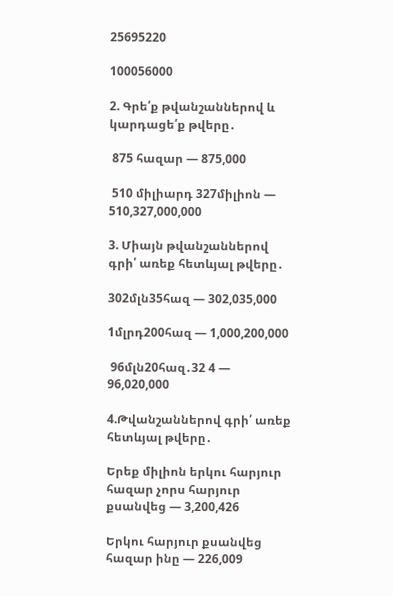25695220

100056000

2. Գրե՛ք թվանշաններով և կարդացե՛ք թվերը․

 875 հազար — 875,000

 510 միլիարդ 327միլիոն — 510,327,000,000

3. Միայն թվանշաններով գրի՛ առեք հետևյալ թվերը․

302մլն35հազ — 302,035,000

1մլրդ200հազ — 1,000,200,000

 96մլն20հազ․32 4 — 96,020,000

4.Թվանշաններով գրի՛ առեք հետևյալ թվերը․

Երեք միլիոն երկու հարյուր հազար չորս հարյուր քսանվեց — 3,200,426

Երկու հարյուր քսանվեց հազար ինը — 226,009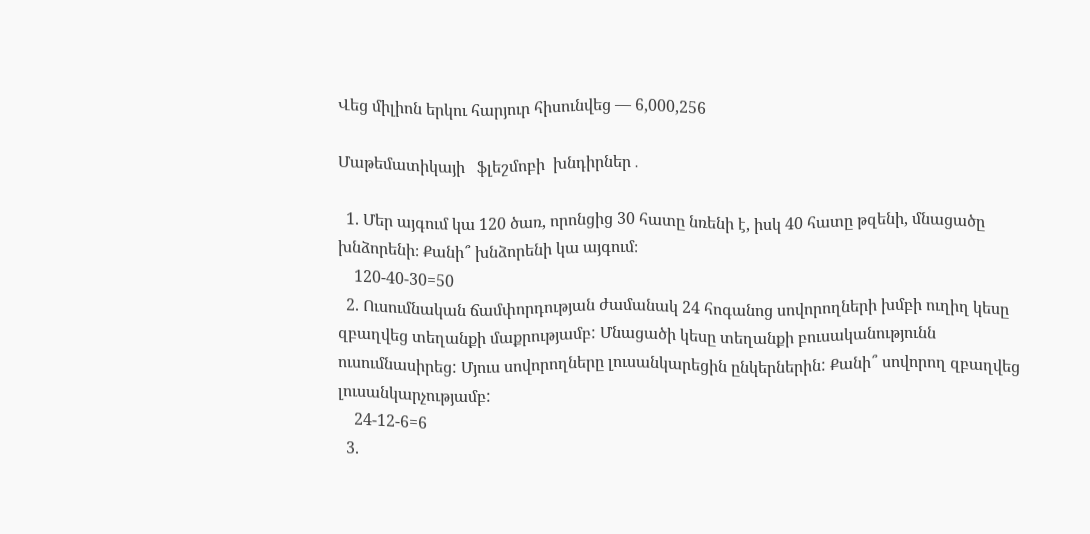Վեց միլիոն երկու հարյուր հիսունվեց — 6,000,256

Մաթեմատիկայի   ֆլեշմոբի  խնդիրներ․

  1. Մեր այգում կա 120 ծառ, որոնցից 30 հատը նռենի է, իսկ 40 հատը թզենի, մնացածը խնձորենի։ Քանի՞ խնձորենի կա այգում։
    120-40-30=50
  2. Ուսումնական ճամփորդության ժամանակ 24 հոգանոց սովորողների խմբի ուղիղ կեսը զբաղվեց տեղանքի մաքրությամբ: Մնացածի կեսը տեղանքի բուսականությունն ուսումնասիրեց: Մյուս սովորողները լուսանկարեցին ընկերներին: Քանի՞ սովորող զբաղվեց լուսանկարչությամբ:
    24-12-6=6
  3.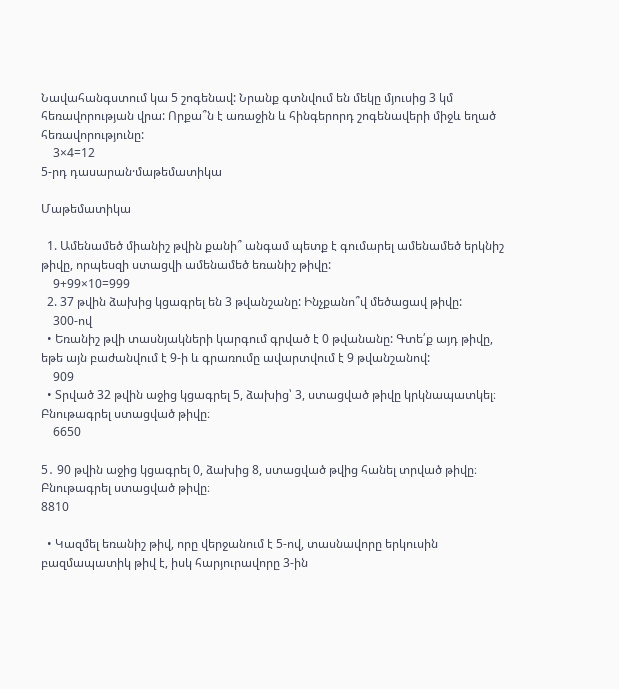Նավահանգստում կա 5 շոգենավ: Նրանք գտնվում են մեկը մյուսից 3 կմ հեռավորության վրա: Որքա՞ն է առաջին և հինգերորդ շոգենավերի միջև եղած հեռավորությունը:
    3×4=12
5-րդ դասարան·մաթեմատիկա

Մաթեմատիկա

  1. Ամենամեծ միանիշ թվին քանի՞ անգամ պետք է գումարել ամենամեծ երկնիշ թիվը, որպեսզի ստացվի ամենամեծ եռանիշ թիվը:
    9+99×10=999
  2. 37 թվին ձախից կցագրել են 3 թվանշանը: Ինչքանո՞վ մեծացավ թիվը:
    300-ով
  • Եռանիշ թվի տասնյակների կարգում գրված է 0 թվանանը: Գտե՛ք այդ թիվը, եթե այն բաժանվում է 9-ի և գրառումը ավարտվում է 9 թվանշանով:
    909
  • Տրված 32 թվին աջից կցագրել 5, ձախից՝ 3, ստացված թիվը կրկնապատկել։ Բնութագրել ստացված թիվը։
    6650

5․ 90 թվին աջից կցագրել 0, ձախից 8, ստացված թվից հանել տրված թիվը։ Բնութագրել ստացված թիվը։
8810

  • Կազմել եռանիշ թիվ, որը վերջանում է 5-ով, տասնավորը երկուսին բազմապատիկ թիվ է, իսկ հարյուրավորը 3-ին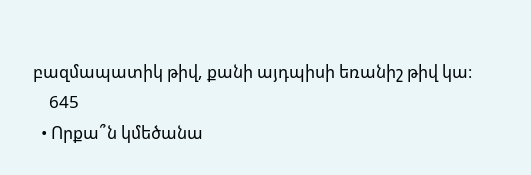բազմապատիկ թիվ, քանի այդպիսի եռանիշ թիվ կա։
    645
  • Որքա՞ն կմեծանա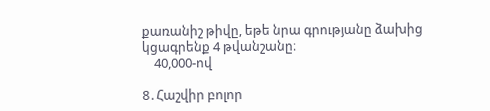քառանիշ թիվը, եթե նրա գրությանը ձախից կցագրենք 4 թվանշանը։
    40,000-ով

8․Հաշվիր բոլոր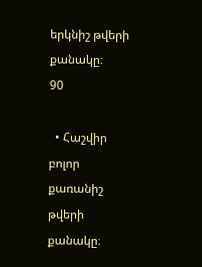երկնիշ թվերի քանակը։
90

  • Հաշվիր բոլոր քառանիշ թվերի քանակը։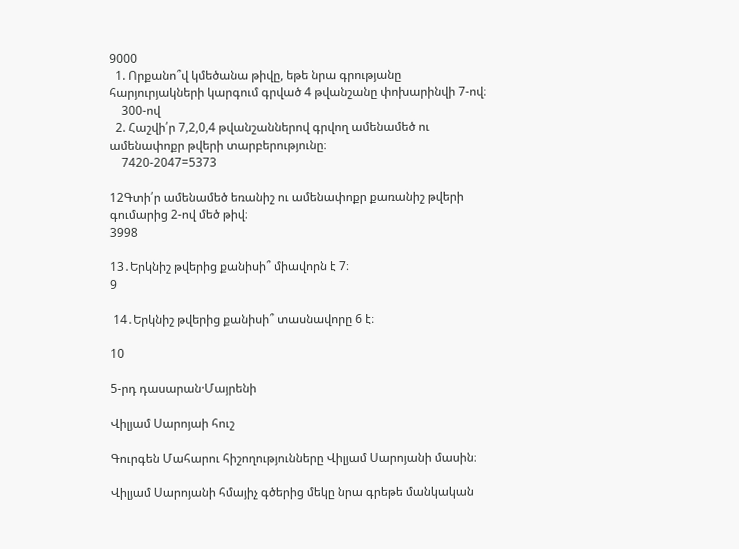9000
  1. Որքանո՞վ կմեծանա թիվը, եթե նրա գրությանը հարյուրյակների կարգում գրված 4 թվանշանը փոխարինվի 7-ով։
    300-ով
  2. Հաշվի՛ր 7,2,0,4 թվանշաններով գրվող ամենամեծ ու ամենափոքր թվերի տարբերությունը։
    7420-2047=5373

12Գտի՛ր ամենամեծ եռանիշ ու ամենափոքր քառանիշ թվերի գումարից 2-ով մեծ թիվ։
3998

13․Երկնիշ թվերից քանիսի՞ միավորն է 7։
9

 14․Երկնիշ թվերից քանիսի՞ տասնավորը 6 է։

10

5-րդ դասարան·Մայրենի

Վիլյամ Սարոյաի հուշ

Գուրգեն Մահարու հիշողությունները Վիլյամ Սարոյանի մասին։

Վիլյամ Սարոյանի հմայիչ գծերից մեկը նրա գրեթե մանկական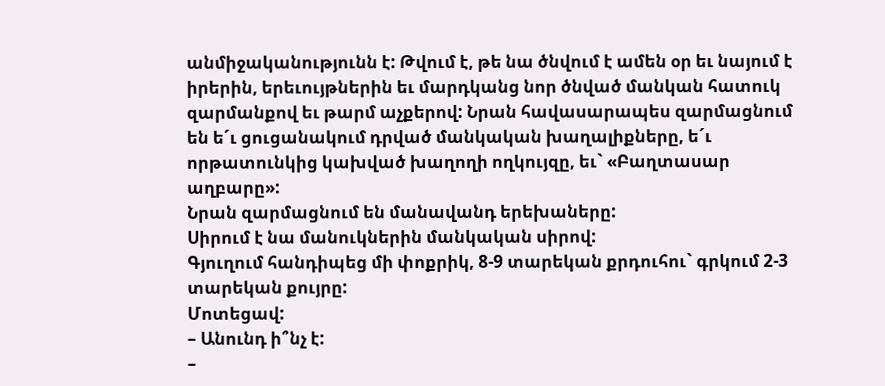անմիջականությունն է: Թվում է, թե նա ծնվում է ամեն օր եւ նայում է իրերին, երեւույթներին եւ մարդկանց նոր ծնված մանկան հատուկ զարմանքով եւ թարմ աչքերով: Նրան հավասարապես զարմացնում են ե´ւ ցուցանակում դրված մանկական խաղալիքները, ե´ւ որթատունկից կախված խաղողի ողկույզը, եւ` «Բաղտասար աղբարը»:
Նրան զարմացնում են մանավանդ երեխաները:
Սիրում է նա մանուկներին մանկական սիրով:
Գյուղում հանդիպեց մի փոքրիկ, 8-9 տարեկան քրդուհու` գրկում 2-3 տարեկան քույրը:
Մոտեցավ:
– Անունդ ի՞նչ է:
–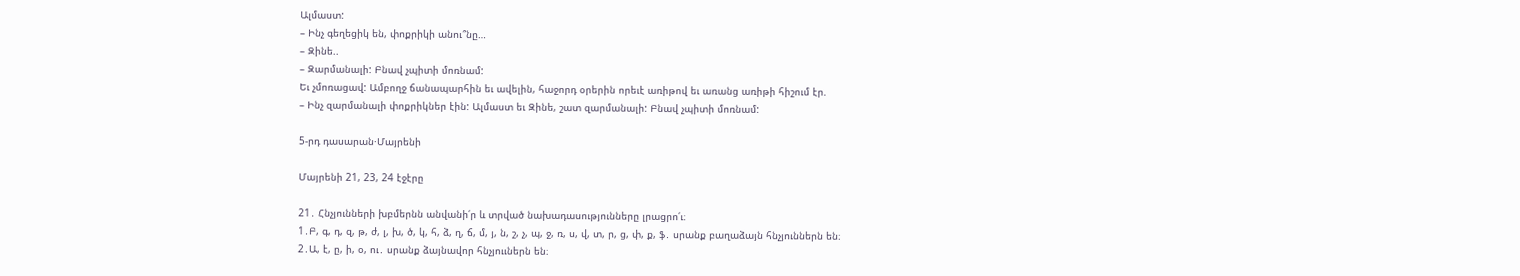Ալմաստ:
– Ինչ գեղեցիկ են, փոքրիկի անու՞նը…
– Զինե..
– Զարմանալի: Բնավ չպիտի մոռնամ:
Եւ չմոռացավ: Ամբողջ ճանապարհին եւ ավելին, հաջորդ օրերին որեւէ առիթով եւ առանց առիթի հիշում էր.
– Ինչ զարմանալի փոքրիկներ էին: Ալմաստ եւ Զինե, շատ զարմանալի: Բնավ չպիտի մոռնամ:

5-րդ դասարան·Մայրենի

Մայրենի 21, 23, 24 էջէրը

21․ Հնչյունների խբմերնն անվանի՛ր և տրված նախադասությունները լրացրո՛ւ։
1․Բ, գ, դ, զ, թ, ժ, լ, խ, ծ, կ, հ, ձ, ղ, ճ, մ, յ, ն, շ, չ, պ, ջ, ռ, ս, վ, տ, ր, ց, փ, ք, ֆ․ սրանք բաղաձայն հնչյուններն են։
2․Ա, է, ը, ի, օ, ու․ սրանք ձայնավոր հնչյոււներն են։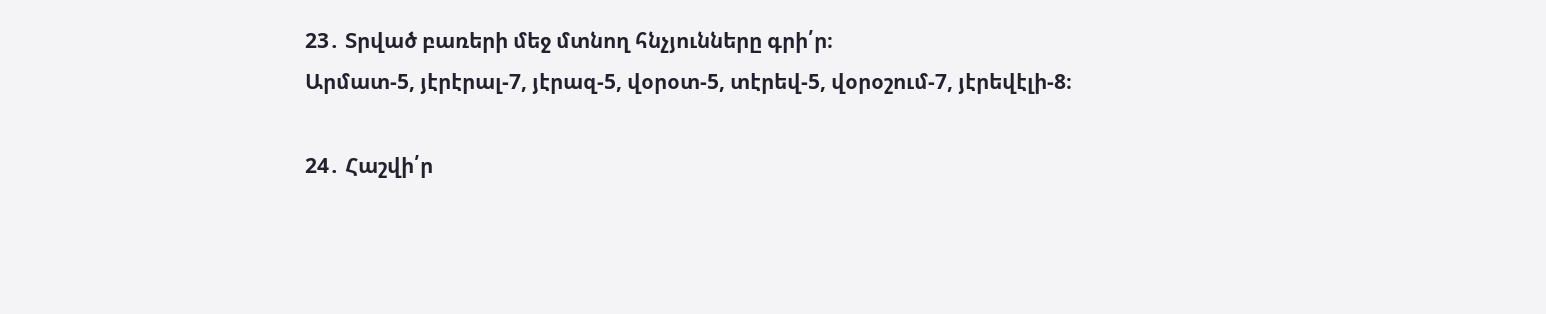23․ Տրված բառերի մեջ մտնող հնչյունները գրի՛ր։
Արմատ-5, յէրէրալ-7, յէրազ-5, վօրօտ-5, տէրեվ-5, վօրօշում-7, յէրեվէլի-8։

24․ Հաշվի՛ր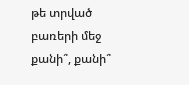թե տրված բառերի մեջ քանի՞, քանի՞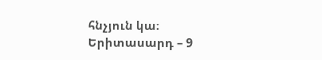հնչյուն կա։
Երիտասարդ – 9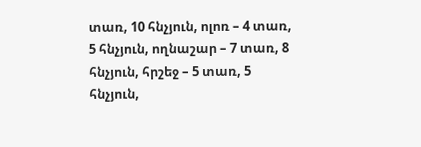տառ, 10 հնչյուն, ոլոռ – 4 տառ, 5 հնչյուն, ողնաշար – 7 տառ, 8 հնչյուն, հրշեջ – 5 տառ, 5 հնչյուն,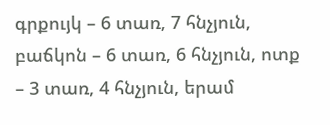գրքույկ – 6 տառ, 7 հնչյուն, բաճկոն – 6 տառ, 6 հնչյուն, ոտք – 3 տառ, 4 հնչյուն, երամ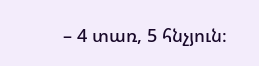– 4 տառ, 5 հնչյուն։